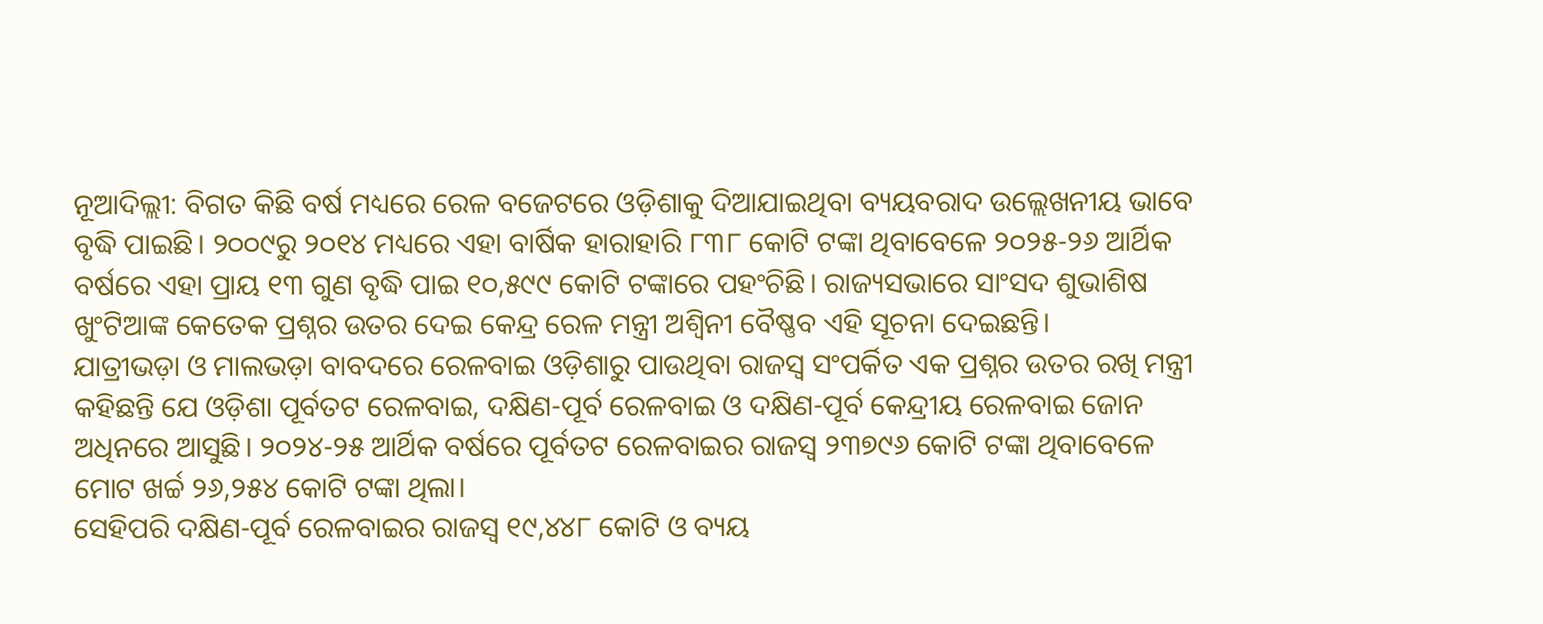ନୂଆଦିଲ୍ଲୀ: ବିଗତ କିଛି ବର୍ଷ ମଧ୍ୟରେ ରେଳ ବଜେଟରେ ଓଡ଼ିଶାକୁ ଦିଆଯାଇଥିବା ବ୍ୟୟବରାଦ ଉଲ୍ଲେଖନୀୟ ଭାବେ ବୃଦ୍ଧି ପାଇଛି। ୨୦୦୯ରୁ ୨୦୧୪ ମଧ୍ୟରେ ଏହା ବାର୍ଷିକ ହାରାହାରି ୮୩୮ କୋଟି ଟଙ୍କା ଥିବାବେଳେ ୨୦୨୫-୨୬ ଆର୍ଥିକ ବର୍ଷରେ ଏହା ପ୍ରାୟ ୧୩ ଗୁଣ ବୃଦ୍ଧି ପାଇ ୧୦,୫୯୯ କୋଟି ଟଙ୍କାରେ ପହଂଚିଛି। ରାଜ୍ୟସଭାରେ ସାଂସଦ ଶୁଭାଶିଷ ଖୁଂଟିଆଙ୍କ କେତେକ ପ୍ରଶ୍ନର ଉତର ଦେଇ କେନ୍ଦ୍ର ରେଳ ମନ୍ତ୍ରୀ ଅଶ୍ୱିନୀ ବୈଷ୍ଣବ ଏହି ସୂଚନା ଦେଇଛନ୍ତି।
ଯାତ୍ରୀଭଡ଼ା ଓ ମାଲଭଡ଼ା ବାବଦରେ ରେଳବାଇ ଓଡ଼ିଶାରୁ ପାଉଥିବା ରାଜସ୍ୱ ସଂପର୍କିତ ଏକ ପ୍ରଶ୍ନର ଉତର ରଖି ମନ୍ତ୍ରୀ କହିଛନ୍ତି ଯେ ଓଡ଼ିଶା ପୂର୍ବତଟ ରେଳବାଇ, ଦକ୍ଷିଣ-ପୂର୍ବ ରେଳବାଇ ଓ ଦକ୍ଷିଣ-ପୂର୍ବ କେନ୍ଦ୍ରୀୟ ରେଳବାଇ ଜୋନ ଅଧିନରେ ଆସୁଛି। ୨୦୨୪-୨୫ ଆର୍ଥିକ ବର୍ଷରେ ପୂର୍ବତଟ ରେଳବାଇର ରାଜସ୍ୱ ୨୩୭୯୬ କୋଟି ଟଙ୍କା ଥିବାବେଳେ ମୋଟ ଖର୍ଚ୍ଚ ୨୬,୨୫୪ କୋଟି ଟଙ୍କା ଥିଲା।
ସେହିପରି ଦକ୍ଷିଣ-ପୂର୍ବ ରେଳବାଇର ରାଜସ୍ୱ ୧୯,୪୪୮ କୋଟି ଓ ବ୍ୟୟ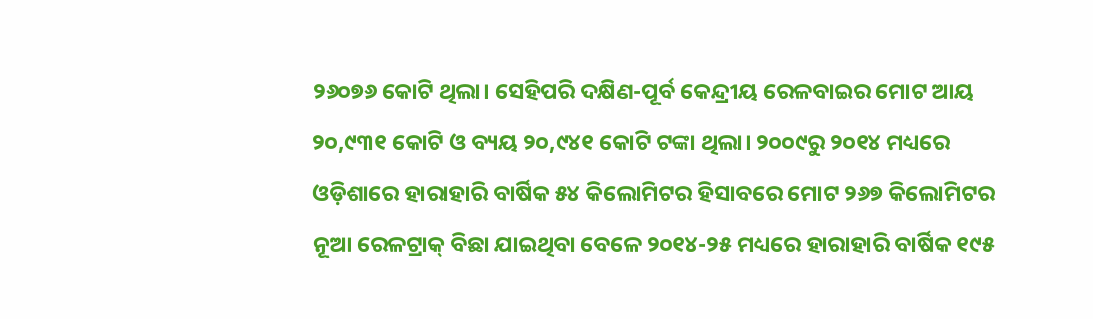୨୬୦୭୬ କୋଟି ଥିଲା। ସେହିପରି ଦକ୍ଷିଣ-ପୂର୍ବ କେନ୍ଦ୍ରୀୟ ରେଳବାଇର ମୋଟ ଆୟ ୨୦,୯୩୧ କୋଟି ଓ ବ୍ୟୟ ୨୦,୯୪୧ କୋଟି ଟଙ୍କା ଥିଲା। ୨୦୦୯ରୁ ୨୦୧୪ ମଧ୍ୟରେ ଓଡ଼ିଶାରେ ହାରାହାରି ବାର୍ଷିକ ୫୪ କିଲୋମିଟର ହିସାବରେ ମୋଟ ୨୬୭ କିଲୋମିଟର ନୂଆ ରେଳଟ୍ରାକ୍ ବିଛା ଯାଇଥିବା ବେଳେ ୨୦୧୪-୨୫ ମଧ୍ୟରେ ହାରାହାରି ବାର୍ଷିକ ୧୯୫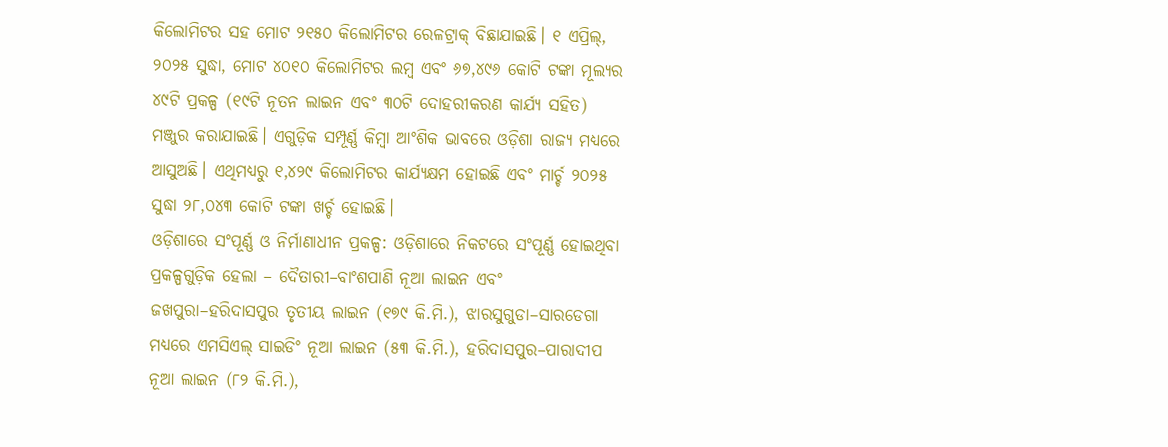କିଲୋମିଟର ସହ ମୋଟ ୨୧୫୦ କିଲୋମିଟର ରେଳଟ୍ରାକ୍ ବିଛାଯାଇଛି। ୧ ଏପ୍ରିଲ୍, ୨୦୨୫ ସୁଦ୍ଧା, ମୋଟ ୪୦୧୦ କିଲୋମିଟର ଲମ୍ବ ଏବଂ ୬୭,୪୯୬ କୋଟି ଟଙ୍କା ମୂଲ୍ୟର ୪୯ଟି ପ୍ରକଳ୍ପ (୧୯ଟି ନୂତନ ଲାଇନ ଏବଂ ୩୦ଟି ଦୋହରୀକରଣ କାର୍ଯ୍ୟ ସହିତ) ମଞ୍ଜୁର କରାଯାଇଛି। ଏଗୁଡ଼ିକ ସମ୍ପୂର୍ଣ୍ଣ କିମ୍ବା ଆଂଶିକ ଭାବରେ ଓଡ଼ିଶା ରାଜ୍ୟ ମଧ୍ୟରେ ଆସୁଅଛି। ଏଥିମଧ୍ୟରୁ ୧,୪୨୯ କିଲୋମିଟର କାର୍ଯ୍ୟକ୍ଷମ ହୋଇଛି ଏବଂ ମାର୍ଚ୍ଚ ୨୦୨୫ ସୁଦ୍ଧା ୨୮,୦୪୩ କୋଟି ଟଙ୍କା ଖର୍ଚ୍ଚ ହୋଇଛି।
ଓଡ଼ିଶାରେ ସଂପୂର୍ଣ୍ଣ ଓ ନିର୍ମାଣାଧୀନ ପ୍ରକଳ୍ପ: ଓଡ଼ିଶାରେ ନିକଟରେ ସଂପୂର୍ଣ୍ଣ ହୋଇଥିବା ପ୍ରକଳ୍ପଗୁଡ଼ିକ ହେଲା – ଦୈତାରୀ–ବାଂଶପାଣି ନୂଆ ଲାଇନ ଏବଂ ଜଖପୁରା–ହରିଦାସପୁର ତୃତୀୟ ଲାଇନ (୧୭୯ କି.ମି.), ଝାରସୁଗୁଡା–ସାରଡେଗା ମଧ୍ୟରେ ଏମସିଏଲ୍ ସାଇଡିଂ ନୂଆ ଲାଇନ (୫୩ କି.ମି.), ହରିଦାସପୁର–ପାରାଦୀପ ନୂଆ ଲାଇନ (୮୨ କି.ମି.),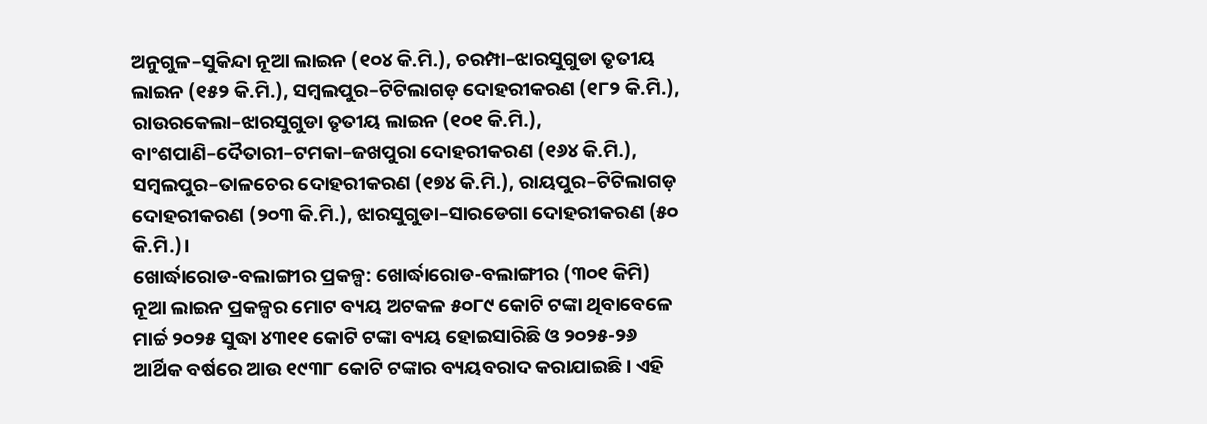ଅନୁଗୁଳ–ସୁକିନ୍ଦା ନୂଆ ଲାଇନ (୧୦୪ କି.ମି.), ଚରମ୍ପା–ଝାରସୁଗୁଡା ତୃତୀୟ ଲାଇନ (୧୫୨ କି.ମି.), ସମ୍ବଲପୁର–ଟିଟିଲାଗଡ଼ ଦୋହରୀକରଣ (୧୮୨ କି.ମି.), ରାଉରକେଲା–ଝାରସୁଗୁଡା ତୃତୀୟ ଲାଇନ (୧୦୧ କି.ମି.), ବାଂଶପାଣି–ଦୈତାରୀ–ଟମକା–ଜଖପୁରା ଦୋହରୀକରଣ (୧୬୪ କି.ମି.), ସମ୍ବଲପୁର–ତାଳଚେର ଦୋହରୀକରଣ (୧୭୪ କି.ମି.), ରାୟପୁର–ଟିଟିଲାଗଡ଼ ଦୋହରୀକରଣ (୨୦୩ କି.ମି.), ଝାରସୁଗୁଡା–ସାରଡେଗା ଦୋହରୀକରଣ (୫୦ କି.ମି.)।
ଖୋର୍ଦ୍ଧାରୋଡ-ବଲାଙ୍ଗୀର ପ୍ରକଳ୍ପ: ଖୋର୍ଦ୍ଧାରୋଡ-ବଲାଙ୍ଗୀର (୩୦୧ କିମି) ନୂଆ ଲାଇନ ପ୍ରକଳ୍ପର ମୋଟ ବ୍ୟୟ ଅଟକଳ ୫୦୮୯ କୋଟି ଟଙ୍କା ଥିବାବେଳେ ମାର୍ଚ୍ଚ ୨୦୨୫ ସୁଦ୍ଧା ୪୩୧୧ କୋଟି ଟଙ୍କା ବ୍ୟୟ ହୋଇସାରିଛି ଓ ୨୦୨୫-୨୬ ଆର୍ଥିକ ବର୍ଷରେ ଆଉ ୧୯୩୮ କୋଟି ଟଙ୍କାର ବ୍ୟୟବରାଦ କରାଯାଇଛି। ଏହି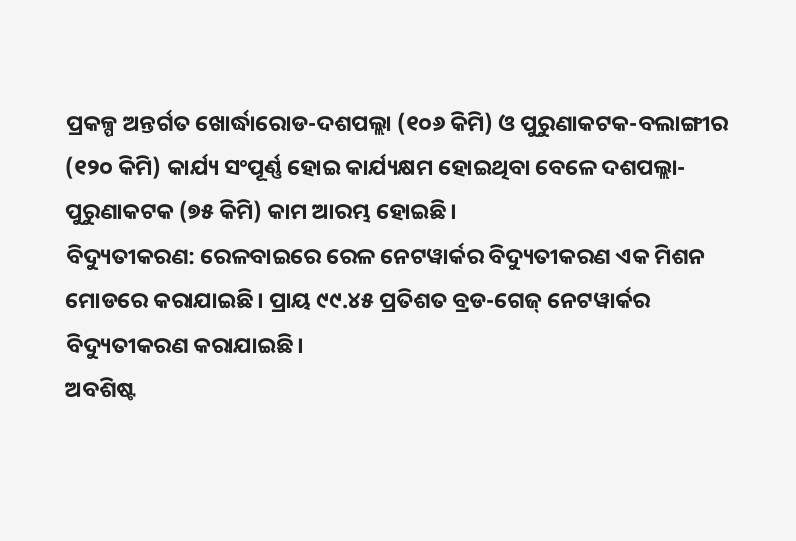ପ୍ରକଳ୍ପ ଅନ୍ତର୍ଗତ ଖୋର୍ଦ୍ଧାରୋଡ-ଦଶପଲ୍ଲା (୧୦୬ କିମି) ଓ ପୁରୁଣାକଟକ-ବଲାଙ୍ଗୀର (୧୨୦ କିମି) କାର୍ଯ୍ୟ ସଂପୂର୍ଣ୍ଣ ହୋଇ କାର୍ଯ୍ୟକ୍ଷମ ହୋଇଥିବା ବେଳେ ଦଶପଲ୍ଲା-ପୁରୁଣାକଟକ (୭୫ କିମି) କାମ ଆରମ୍ଭ ହୋଇଛି।
ବିଦ୍ୟୁତୀକରଣ: ରେଳବାଇରେ ରେଳ ନେଟୱାର୍କର ବିଦ୍ୟୁତୀକରଣ ଏକ ମିଶନ ମୋଡରେ କରାଯାଇଛି। ପ୍ରାୟ ୯୯.୪୫ ପ୍ରତିଶତ ବ୍ରଡ-ଗେଜ୍ ନେଟୱାର୍କର ବିଦ୍ୟୁତୀକରଣ କରାଯାଇଛି।
ଅବଶିଷ୍ଟ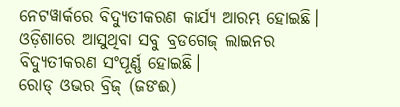ନେଟୱାର୍କରେ ବିଦ୍ୟୁତୀକରଣ କାର୍ଯ୍ୟ ଆରମ୍ଭ ହୋଇଛି। ଓଡ଼ିଶାରେ ଆସୁଥିବା ସବୁ ବ୍ରଡଗେଜ୍ ଲାଇନର ବିଦ୍ୟୁତୀକରଣ ସଂପୂର୍ଣ୍ଣ ହୋଇଛି।
ରୋଡ୍ ଓଭର ବ୍ରିଜ୍ (ଜଙଈ)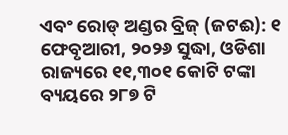ଏବଂ ରୋଡ୍ ଅଣ୍ଡର ବ୍ରିଜ୍ (ଜଟଈ): ୧ ଫେବୃଆରୀ, ୨୦୨୬ ସୁଦ୍ଧା, ଓଡିଶା ରାଜ୍ୟରେ ୧୧,୩୦୧ କୋଟି ଟଙ୍କା ବ୍ୟୟରେ ୨୮୭ ଟି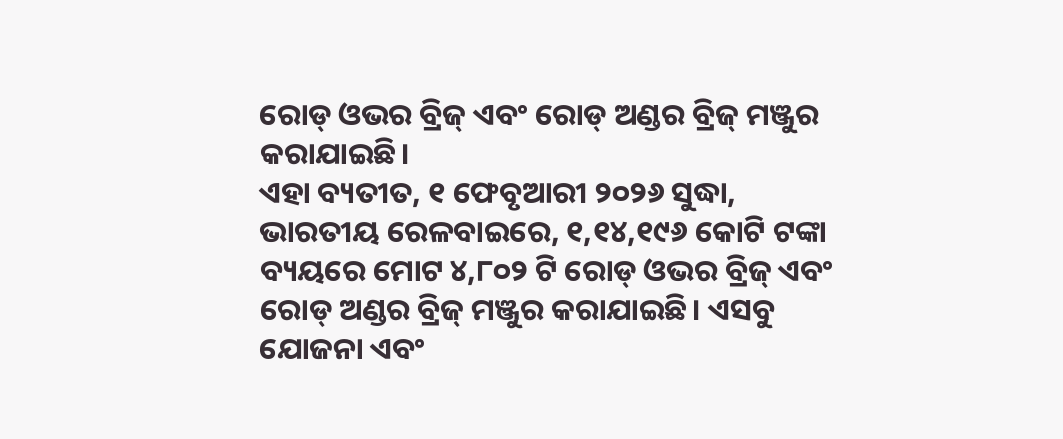ରୋଡ୍ ଓଭର ବ୍ରିଜ୍ ଏବଂ ରୋଡ୍ ଅଣ୍ଡର ବ୍ରିଜ୍ ମଞ୍ଜୁର କରାଯାଇଛି।
ଏହା ବ୍ୟତୀତ, ୧ ଫେବୃଆରୀ ୨୦୨୬ ସୁଦ୍ଧା, ଭାରତୀୟ ରେଳବାଇରେ, ୧,୧୪,୧୯୬ କୋଟି ଟଙ୍କା ବ୍ୟୟରେ ମୋଟ ୪,୮୦୨ ଟି ରୋଡ୍ ଓଭର ବ୍ରିଜ୍ ଏବଂ ରୋଡ୍ ଅଣ୍ଡର ବ୍ରିଜ୍ ମଞ୍ଜୁର କରାଯାଇଛି। ଏସବୁ ଯୋଜନା ଏବଂ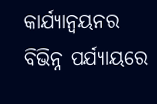କାର୍ଯ୍ୟାନ୍ୱୟନର ବିଭିନ୍ନ ପର୍ଯ୍ୟାୟରେ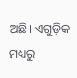ଅଛି। ଏଗୁଡ଼ିକ ମଧ୍ୟରୁ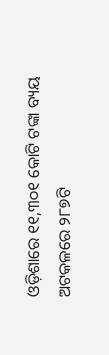ଓଡ଼ିଶାରେ ୧୧,୩୦୧ କୋଟି ଟଙ୍କା ବ୍ୟୟ ଅଟକଳରେ ୨୮୭ଟି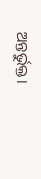ଅନ୍ତର୍ଭୁକ୍ତ।